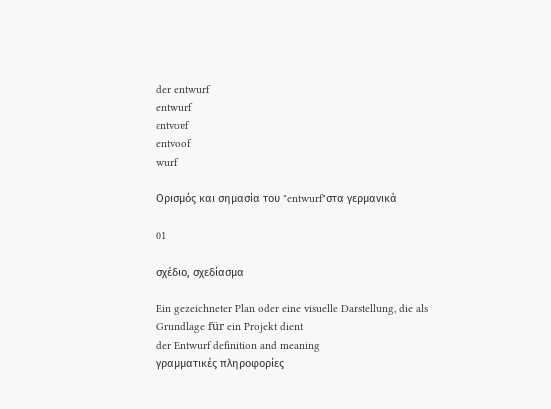der entwurf
entwurf
ɛntvʊɐf
entvoof
wurf

Ορισμός και σημασία του "entwurf"στα γερμανικά

01

σχέδιο, σχεδίασμα

Ein gezeichneter Plan oder eine visuelle Darstellung, die als Grundlage für ein Projekt dient
der Entwurf definition and meaning
γραμματικές πληροφορίες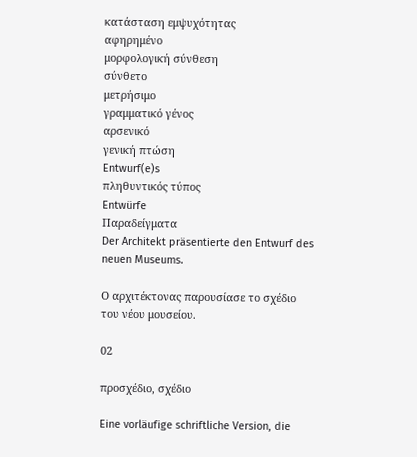κατάσταση εμψυχότητας
αφηρημένο
μορφολογική σύνθεση
σύνθετο
μετρήσιμο
γραμματικό γένος
αρσενικό
γενική πτώση
Entwurf(e)s
πληθυντικός τύπος
Entwürfe
Παραδείγματα
Der Architekt präsentierte den Entwurf des neuen Museums.

Ο αρχιτέκτονας παρουσίασε το σχέδιο του νέου μουσείου.

02

προσχέδιο, σχέδιο

Eine vorläufige schriftliche Version, die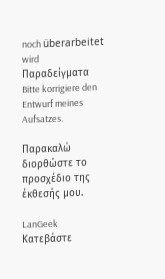noch überarbeitet wird
Παραδείγματα
Bitte korrigiere den Entwurf meines Aufsatzes.

Παρακαλώ διορθώστε το προσχέδιο της έκθεσής μου.

LanGeek
Κατεβάστε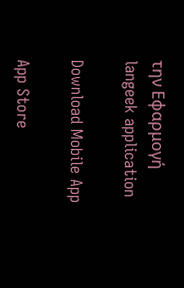την Εφαρμογή
langeek application

Download Mobile App

App Store